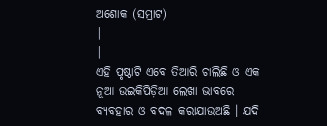ଅଶୋକ (ସମ୍ରାଟ)
|
|
ଏହି ପୃଷ୍ଠାଟି ଏବେ ତିଆରି ଚାଲିଛି ଓ ଏକ ନୂଆ ଉଇକିପିଡ଼ିଆ ଲେଖା ଭାବରେ ବ୍ୟବହାର ଓ ବଦଳ କରାଯାଉଅଛି । ଯଦି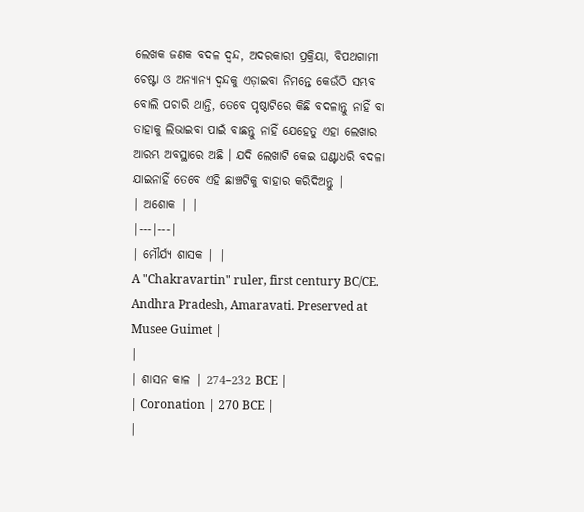ଲେଖକ ଜଣକ ବଦଳ ଦ୍ଵନ୍ଦ, ଅଦରକାରୀ ପ୍ରକ୍ରିୟା, ବିପଥଗାମୀ ଚେଷ୍ଟା ଓ ଅନ୍ୟାନ୍ୟ ଦ୍ଵନ୍ଦକୁ ଏଡ଼ାଇବା ନିମନ୍ତେ କେଉଁଠି ସମ୍ଭବ ବୋଲି ପଚାରି ଥାନ୍ତି, ତେବେ ପୃଷ୍ଠାଟିରେ କିଛି ବଦଳାନ୍ତୁ ନାହିଁ ବା ତାହାକୁ ଲିଭାଇବା ପାଇଁ ବାଛନ୍ତୁ ନାହିଁ ଯେହେତୁ ଏହା ଲେଖାର ଆରମ୍ଭ ଅବସ୍ଥାରେ ଅଛି । ଯଦି ଲେଖାଟି କେଇ ଘଣ୍ଟାଧରି ବଦଳା ଯାଇନାହିଁ ତେବେ ଏହି ଛାଞ୍ଚଟିକୁ ବାହାର କରିଦିଅନ୍ତୁ |
| ଅଶୋକ | |
|---|---|
| ମୌର୍ଯ୍ୟ ଶାସକ | |
A "Chakravartin" ruler, first century BC/CE. Andhra Pradesh, Amaravati. Preserved at Musee Guimet |
|
| ଶାସନ କାଳ | 274–232 BCE |
| Coronation | 270 BCE |
|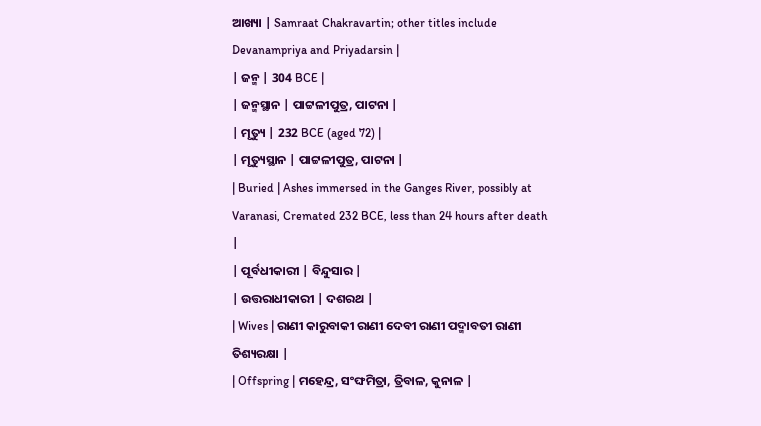ଆଖ୍ୟା | Samraat Chakravartin; other titles include Devanampriya and Priyadarsin |
| ଜନ୍ମ | 304 BCE |
| ଜନ୍ମସ୍ଥାନ | ପାଟ୍ଟଳୀପୁତ୍ର, ପାଟନା |
| ମୃତ୍ୟୁ | 232 BCE (aged 72) |
| ମୃତ୍ୟୁସ୍ଥାନ | ପାଟ୍ଟଳୀପୁତ୍ର, ପାଟନା |
| Buried | Ashes immersed in the Ganges River, possibly at Varanasi, Cremated 232 BCE, less than 24 hours after death |
| ପୂର୍ବଧୀକାରୀ | ବିନ୍ଦୁସାର |
| ଉତ୍ତରାଧୀକାରୀ | ଦଶରଥ |
| Wives | ରାଣୀ କାରୁବାକୀ ରାଣୀ ଦେବୀ ରାଣୀ ପଦ୍ମାବତୀ ରାଣୀ ତିଶ୍ୟରକ୍ଷା |
| Offspring | ମହେନ୍ଦ୍ର, ସଂଙ୍ଘମିତ୍ରା, ତ୍ରିବାଳ, କୁନାଳ |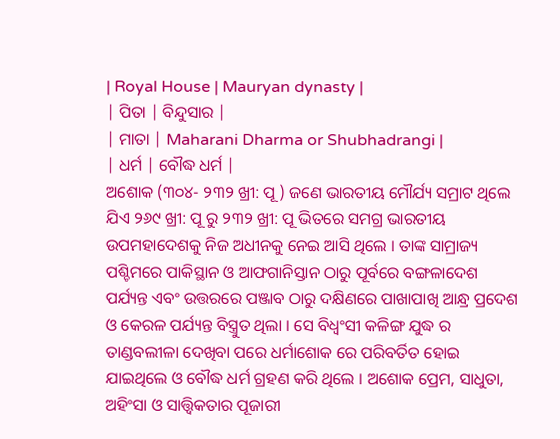| Royal House | Mauryan dynasty |
| ପିତା | ବିନ୍ଦୁସାର |
| ମାତା | Maharani Dharma or Shubhadrangi |
| ଧର୍ମ | ବୌଦ୍ଧ ଧର୍ମ |
ଅଶୋକ (୩୦୪- ୨୩୨ ଖ୍ରୀ: ପୂ ) ଜଣେ ଭାରତୀୟ ମୌର୍ଯ୍ୟ ସମ୍ରାଟ ଥିଲେ ଯିଏ ୨୬୯ ଖ୍ରୀ: ପୂ ରୁ ୨୩୨ ଖ୍ରୀ: ପୂ ଭିତରେ ସମଗ୍ର ଭାରତୀୟ ଉପମହାଦେଶକୁ ନିଜ ଅଧୀନକୁ ନେଇ ଆସି ଥିଲେ । ତାଙ୍କ ସାମ୍ରାଜ୍ୟ ପଶ୍ଚିମରେ ପାକିସ୍ଥାନ ଓ ଆଫଗାନିସ୍ତାନ ଠାରୁ ପୂର୍ବରେ ବଙ୍ଗଳାଦେଶ ପର୍ଯ୍ୟନ୍ତ ଏବଂ ଉତ୍ତରରେ ପଞ୍ଜାବ ଠାରୁ ଦକ୍ଷିଣରେ ପାଖାପାଖି ଆନ୍ଧ୍ର ପ୍ରଦେଶ ଓ କେରଳ ପର୍ଯ୍ୟନ୍ତ ବିସ୍ତ୍ରୁତ ଥିଲା । ସେ ବିଧ୍ଵଂସୀ କଳିଙ୍ଗ ଯୁଦ୍ଧ ର ତାଣ୍ଡବଲୀଳା ଦେଖିବା ପରେ ଧର୍ମାଶୋକ ରେ ପରିବର୍ତିତ ହୋଇ ଯାଇଥିଲେ ଓ ବୌଦ୍ଧ ଧର୍ମ ଗ୍ରହଣ କରି ଥିଲେ । ଅଶୋକ ପ୍ରେମ, ସାଧୁତା, ଅହିଂସା ଓ ସାତ୍ତ୍ଵିକତାର ପୂଜାରୀ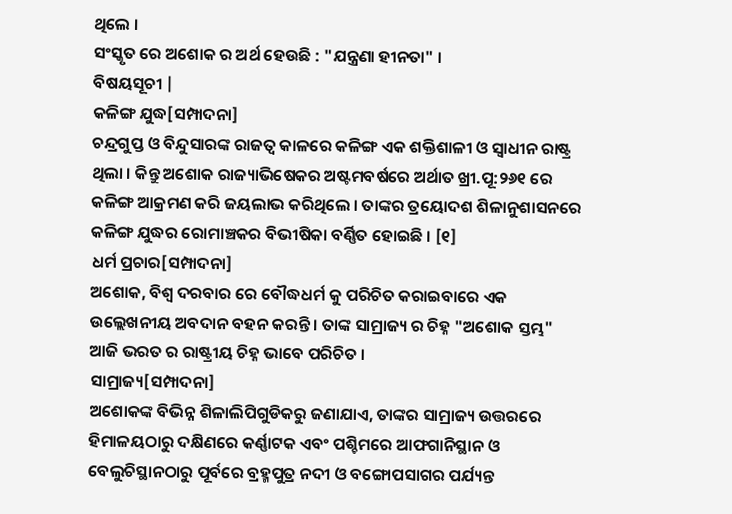ଥିଲେ ।
ସଂସ୍କୃତ ରେ ଅଶୋକ ର ଅର୍ଥ ହେଉଛି : "ଯନ୍ତ୍ରଣା ହୀନତା" ।
ବିଷୟସୂଚୀ |
କଳିଙ୍ଗ ଯୁଦ୍ଧ[ସମ୍ପାଦନା]
ଚନ୍ଦ୍ରଗୁପ୍ତ ଓ ବିନ୍ଦୁସାରଙ୍କ ରାଜତ୍ଵ କାଳରେ କଳିଙ୍ଗ ଏକ ଶକ୍ତିଶାଳୀ ଓ ସ୍ଵାଧୀନ ରାଷ୍ଟ୍ର ଥିଲା । କିନ୍ତୁ ଅଶୋକ ରାଜ୍ୟାଭିଷେକର ଅଷ୍ଟମବର୍ଷରେ ଅର୍ଥାତ ଖ୍ରୀ.ପୂ:୨୬୧ ରେ କଳିଙ୍ଗ ଆକ୍ରମଣ କରି ଜୟଲାଭ କରିଥିଲେ । ତାଙ୍କର ତ୍ରୟୋଦଶ ଶିଳାନୁଶାସନରେ କଳିଙ୍ଗ ଯୁଦ୍ଧର ରୋମାଞ୍ଚକର ବିଭୀଷିକା ବର୍ଣ୍ଣିତ ହୋଇଛି । [୧]
ଧର୍ମ ପ୍ରଚାର[ସମ୍ପାଦନା]
ଅଶୋକ, ବିଶ୍ଵ ଦରବାର ରେ ବୌଦ୍ଧଧର୍ମ କୁ ପରିଚିତ କରାଇବାରେ ଏକ ଉଲ୍ଲେଖନୀୟ ଅବଦାନ ବହନ କରନ୍ତି । ତାଙ୍କ ସାମ୍ରାଜ୍ୟ ର ଚିହ୍ନ "ଅଶୋକ ସ୍ତମ୍ଭ" ଆଜି ଭରତ ର ରାଷ୍ଟ୍ରୀୟ ଚିହ୍ନ ଭାବେ ପରିଚିତ ।
ସାମ୍ରାଜ୍ୟ[ସମ୍ପାଦନା]
ଅଶୋକଙ୍କ ବିଭିନ୍ନ ଶିଳାଲିପିଗୁଡିକରୁ ଜଣାଯାଏ, ତାଙ୍କର ସାମ୍ରାଜ୍ୟ ଉତ୍ତରରେ ହିମାଳୟଠାରୁ ଦକ୍ଷିଣରେ କର୍ଣ୍ଣାଟକ ଏବଂ ପଶ୍ଚିମରେ ଆଫଗାନିସ୍ଥାନ ଓ ବେଲୁଚିସ୍ଥାନଠାରୁ ପୂର୍ବରେ ବ୍ରହ୍ମପୁତ୍ର ନଦୀ ଓ ବଙ୍ଗୋପସାଗର ପର୍ଯ୍ୟନ୍ତ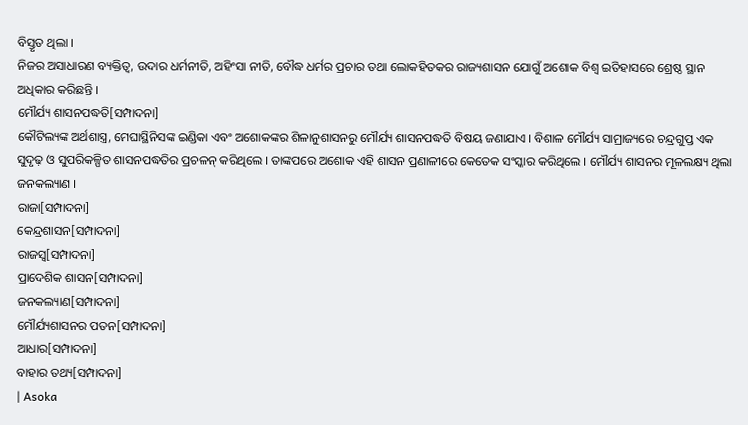ବିସ୍ତୃତ ଥିଲା ।
ନିଜର ଅସାଧାରଣ ବ୍ୟକ୍ତିତ୍ଵ, ଉଦାର ଧର୍ମନୀତି, ଅହିଂସା ନୀତି, ବୌଦ୍ଧ ଧର୍ମର ପ୍ରଚାର ତଥା ଲୋକହିତକର ରାଜ୍ୟଶାସନ ଯୋଗୁଁ ଅଶୋକ ବିଶ୍ଵ ଇତିହାସରେ ଶ୍ରେଷ୍ଠ ସ୍ଥାନ ଅଧିକାର କରିଛନ୍ତି ।
ମୌର୍ଯ୍ୟ ଶାସନପଦ୍ଧତି[ସମ୍ପାଦନା]
କୌଟିଲ୍ୟଙ୍କ ଅର୍ଥଶାସ୍ତ୍ର, ମେଘାସ୍ଥିନିସଙ୍କ ଇଣ୍ଡିକା ଏବଂ ଅଶୋକଙ୍କର ଶିଳାନୁଶାସନରୁ ମୌର୍ଯ୍ୟ ଶାସନପଦ୍ଧତି ବିଷୟ ଜଣାଯାଏ । ବିଶାଳ ମୌର୍ଯ୍ୟ ସାମ୍ରାଜ୍ୟରେ ଚନ୍ଦ୍ରଗୁପ୍ତ ଏକ ସୁଦୃଢ଼ ଓ ସୁପରିକଳ୍ପିତ ଶାସନପଦ୍ଧତିର ପ୍ରଚଳନ୍ କରିଥିଲେ । ତାଙ୍କପରେ ଅଶୋକ ଏହି ଶାସନ ପ୍ରଣାଳୀରେ କେତେକ ସଂସ୍କାର କରିଥିଲେ । ମୌର୍ଯ୍ୟ ଶାସନର ମୂଳଲକ୍ଷ୍ୟ ଥିଲା ଜନକଲ୍ୟାଣ ।
ରାଜା[ସମ୍ପାଦନା]
କେନ୍ଦ୍ରଶାସନ[ସମ୍ପାଦନା]
ରାଜସ୍ଵ[ସମ୍ପାଦନା]
ପ୍ରାଦେଶିକ ଶାସନ[ସମ୍ପାଦନା]
ଜନକଲ୍ୟାଣ[ସମ୍ପାଦନା]
ମୌର୍ଯ୍ୟଶାସନର ପତନ[ସମ୍ପାଦନା]
ଆଧାର[ସମ୍ପାଦନା]
ବାହାର ତଥ୍ୟ[ସମ୍ପାଦନା]
| Asoka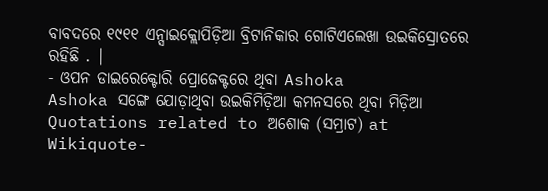ବାବଦରେ ୧୯୧୧ ଏନ୍ସାଇକ୍ଲୋପିଡ଼ିଆ ବ୍ରିଟାନିକାର ଗୋଟିଏଲେଖା ଉଇକିସ୍ରୋତରେ ରହିଛି . |
- ଓପନ ଡାଇରେକ୍ଟୋରି ପ୍ରୋଜେକ୍ଟରେ ଥିବା Ashoka
Ashoka ସଙ୍ଗେ ଯୋଡ଼ାଥିବା ଉଇକିମିଡ଼ିଆ କମନସରେ ଥିବା ମିଡ଼ିଆ
Quotations related to ଅଶୋକ (ସମ୍ରାଟ) at Wikiquote-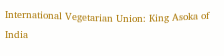International Vegetarian Union: King Asoka of India